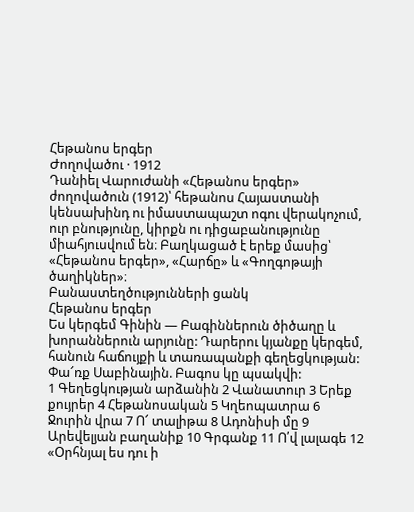Հեթանոս երգեր
Ժողովածու · 1912
Դանիել Վարուժանի «Հեթանոս երգեր» ժողովածուն (1912)՝ հեթանոս Հայաստանի կենսախինդ ու իմաստապաշտ ոգու վերակոչում, ուր բնությունը, կիրքն ու դիցաբանությունը միահյուսվում են։ Բաղկացած է երեք մասից՝ «Հեթանոս երգեր», «Հարճը» և «Գողգոթայի ծաղիկներ»։
Բանաստեղծությունների ցանկ
Հեթանոս երգեր
Ես կերգեմ Գինին — Բագիններուն ծիծաղը և խորաններուն արյունը: Դարերու կյանքը կերգեմ, հանուն հաճույքի և տառապանքի գեղեցկության: Փա՜ռք Սաբինային. Բագոս կը պսակվի:
1 Գեղեցկության արձանին 2 Վանատուր 3 Երեք քույրեր 4 Հեթանոսական 5 Կղեոպատրա 6 Ջուրին վրա 7 Ո՜ տալիթա 8 Ադոնիսի մը 9 Արեվելյան բաղանիք 10 Գրգանք 11 Ո՛վ լալագե 12 «Օրհնյալ ես դու ի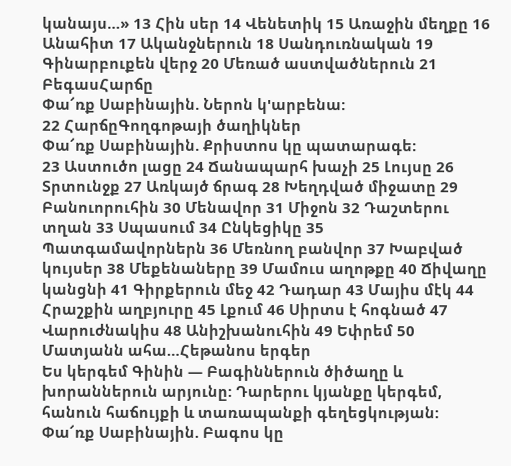կանայս…» 13 Հին սեր 14 Վենետիկ 15 Առաջին մեղքը 16 Անահիտ 17 Ականջներուն 18 Սանդուռնական 19 Գինարբուքեն վերջ 20 Մեռած աստվածներուն 21 ԲեգասՀարճը
Փա՜ռք Սաբինային. Ներոն կ'արբենա:
22 ՀարճըԳողգոթայի ծաղիկներ
Փա՜ռք Սաբինային. Քրիստոս կը պատարագե:
23 Աստուծո լացը 24 Ճանապարհ խաչի 25 Լույսը 26 Տրտունջք 27 Առկայծ ճրագ 28 Խեղդված միջատը 29 Բանուորուհին 30 Մենավոր 31 Միջոն 32 Դաշտերու տղան 33 Սպասում 34 Ընկեցիկը 35 Պատգամավորներն 36 Մեռնող բանվոր 37 Խաբված կույսեր 38 Մեքենաները 39 Մամուս աղոթքը 40 Ճիվաղը կանցնի 41 Գիրքերուն մեջ 42 Դադար 43 Մայիս մէկ 44 Հրաշքին աղբյուրը 45 Լքում 46 Սիրտս է հոգնած 47 Վարուժնակիս 48 Անիշխանուհին 49 Եփրեմ 50 Մատյանն ահա…Հեթանոս երգեր
Ես կերգեմ Գինին — Բագիններուն ծիծաղը և խորաններուն արյունը: Դարերու կյանքը կերգեմ, հանուն հաճույքի և տառապանքի գեղեցկության: Փա՜ռք Սաբինային. Բագոս կը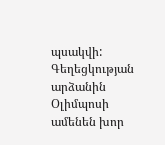պսակվի:
Գեղեցկության արձանին
Օլիմպոսի ամենեն խոր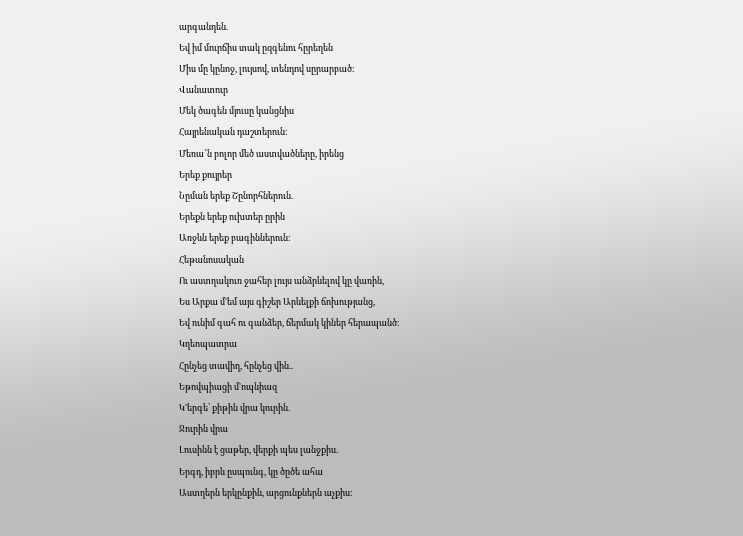արգանդեն.
Եվ իմ մուրճիս տակ ըզգենու հըրեղեն
Միս մը կընոջ, լույսով, տենդով սըրարբած։
Վանատուր
Մեկ ծագեն մյուսը կանցնիս
Հայրենական դաշտերուն։
Մեռա՜ն բոլոր մեծ աստվածները, իրենց
Երեք քույրեր
Նըման երեք Շընորհներուն.
Երեքն երեք ուխտեր ըրին
Առջևն երեք բագիններուն։
Հեթանոսական
Ու աստղակուռ ջահեր լույս անձրևելով կը վառին,
Ես Արքա մ'եմ այս գիշեր Արևելքի ճոխությանց,
Եվ ունիմ գահ ու գանձեր, ճերմակ կիներ հերապանծ։
Կղեոպատրա
Հընչեց տավիղ, հընչեց վին..
Եթովպիացի մ'ոպնիազ
Կ'երգե՝ քիթին վրա կուրին.
Ջուրին վրա
Լուսինն է ցաթեր, վերքի պես լանջքիս.
Երգդ, իբրև ըսպունգ, կը ծըծե ահա
Աստղերն երկընքին, արցունքներն աչքիս։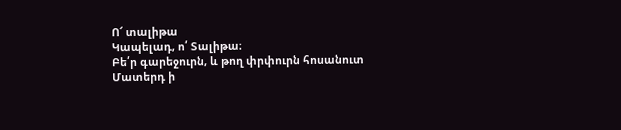Ո՜ տալիթա
Կապելադ, ո՛ Տալիթա։
Բե՛ր գարեջուրն, և թող փրփուրն հոսանուտ
Մատերդ ի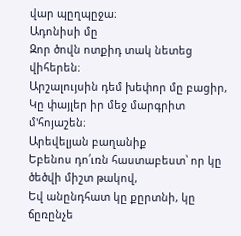վար պըղպըջա։
Ադոնիսի մը
Զոր ծովն ոտքիդ տակ նետեց վիհերեն։
Արշալույսին դեմ խեփոր մը բացիր,
Կը փայլեր իր մեջ մարգրիտ մ'հոյաշեն։
Արեվելյան բաղանիք
Եբենոս դո՛ւռն հաստաբեստ՝ որ կը ծեծվի միշտ թակով,
Եվ անընդհատ կը քըրտնի, կը ճըռընչե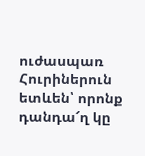ուժասպառ
Հուրիներուն ետևեն՝ որոնք դանդա՜ղ կը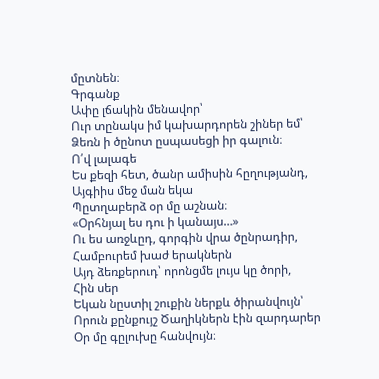մըտնեն։
Գրգանք
Ափը լճակին մենավոր՝
Ուր տընակս իմ կախարդորեն շիներ եմ՝
Ձեռն ի ծընոտ ըսպասեցի իր գալուն։
Ո՛վ լալագե
Ես քեզի հետ, ծանր ամիսին հըղությանդ,
Այգիիս մեջ ման եկա
Պըտղաբերձ օր մը աշնան։
«Օրհնյալ ես դու ի կանայս…»
Ու ես առջևըդ, գորգին վրա ծընրադիր,
Համբուրեմ խաժ երակներն
Այդ ձեռքերուդ՝ որոնցմե լույս կը ծորի,
Հին սեր
Եկան նըստիլ շուքին ներքև ծիրանվույն՝
Որուն քընքույշ Ծաղիկներն էին զարդարեր
Օր մը գըլուխը հանվույն։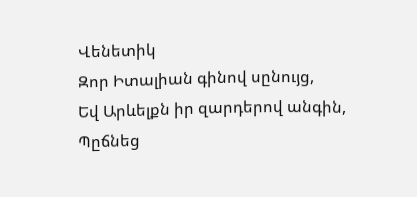Վենետիկ
Զոր Իտալիան գինով սընույց,
Եվ Արևելքն իր զարդերով անգին,
Պըճնեց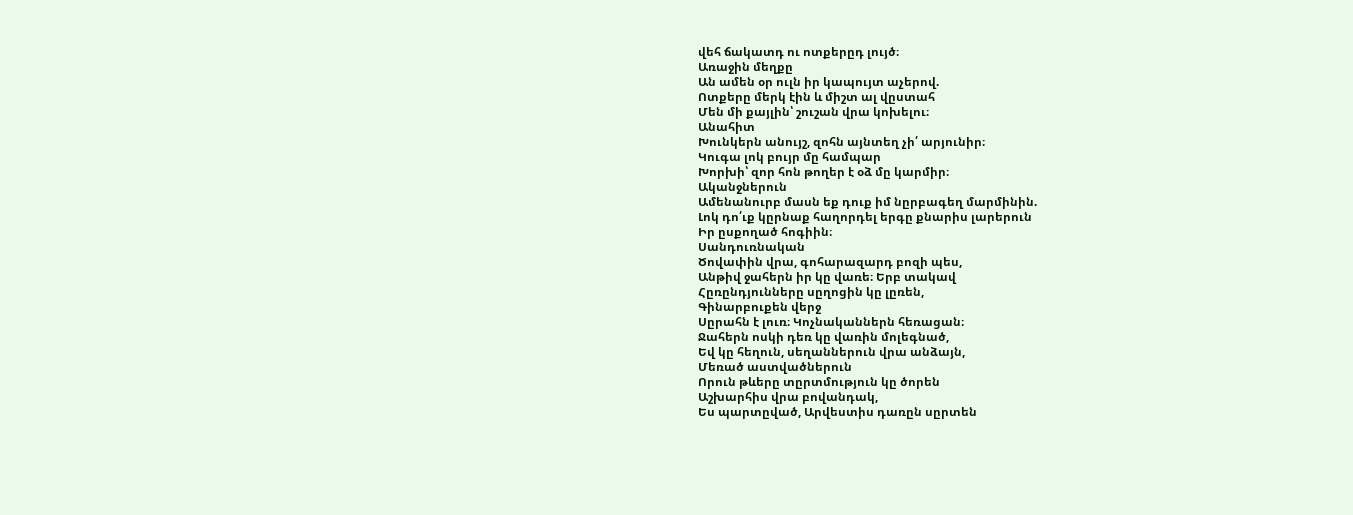վեհ ճակատդ ու ոտքերըդ լույծ։
Առաջին մեղքը
Ան ամեն օր ուլն իր կապույտ աչերով.
Ոտքերը մերկ էին և միշտ ալ վըստահ
Մեն մի քայլին՝ շուշան վրա կոխելու։
Անահիտ
Խունկերն անույշ, զոհն այնտեղ չի՛ արյունիր։
Կուգա լոկ բույր մը համպար
Խորխի՝ զոր հոն թողեր է օձ մը կարմիր։
Ականջներուն
Ամենանուրբ մասն եք դուք իմ նըրբագեղ մարմինին.
Լոկ դո՛ւք կըրնաք հաղորդել երգը քնարիս լարերուն
Իր ըսքողած հոգիին։
Սանդուռնական
Ծովափին վրա, գոհարազարդ բոզի պես,
Անթիվ ջահերն իր կը վառե։ Երբ տակավ
Հըռընդյունները սըղոցին կը լըռեն,
Գինարբուքեն վերջ
Սըրահն է լուռ։ Կոչնականներն հեռացան։
Ջահերն ոսկի դեռ կը վառին մոլեգնած,
Եվ կը հեղուն, սեղաններուն վրա անձայն,
Մեռած աստվածներուն
Որուն թևերը տըրտմություն կը ծորեն
Աշխարհիս վրա բովանդակ,
Ես պարտըված, Արվեստիս դառըն սըրտեն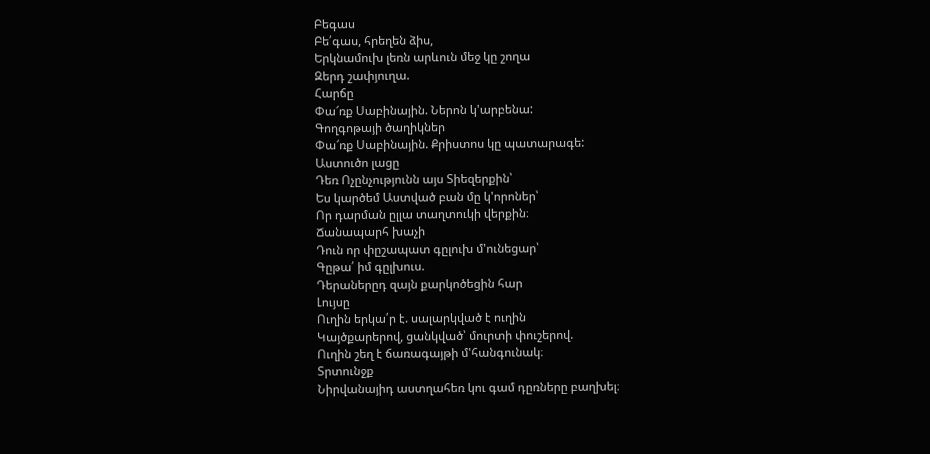Բեգաս
Բե՛գաս, հրեղեն ձիս,
Երկնամուխ լեռն արևուն մեջ կը շողա
Զերդ շափյուղա.
Հարճը
Փա՜ռք Սաբինային. Ներոն կ'արբենա:
Գողգոթայի ծաղիկներ
Փա՜ռք Սաբինային. Քրիստոս կը պատարագե:
Աստուծո լացը
Դեռ Ոչընչությունն այս Տիեզերքին՝
Ես կարծեմ Աստված բան մը կ'որոներ՝
Որ դարման ըլլա տաղտուկի վերքին։
Ճանապարհ խաչի
Դուն որ փըշապատ գըլուխ մ'ունեցար՝
Գըթա՛ իմ գըլխուս.
Դերաներըդ զայն քարկոծեցին հար
Լույսը
Ուղին երկա՛ր է. սալարկված է ուղին
Կայծքարերով, ցանկված՝ մուրտի փուշերով.
Ուղին շեղ է ճառագայթի մ'հանգունակ։
Տրտունջք
Նիրվանայիդ աստղահեռ կու գամ դըռները բաղխել։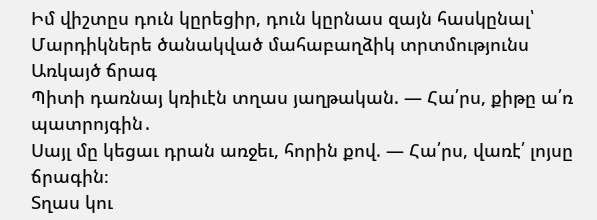Իմ վիշտըս դուն կըրեցիր, դուն կըրնաս զայն հասկընալ՝
Մարդիկներե ծանակված մահաբաղձիկ տրտմությունս
Առկայծ ճրագ
Պիտի դառնայ կռիւէն տղաս յաղթական. — Հա՛րս, քիթը ա՛ռ պատրոյգին․
Սայլ մը կեցաւ դրան առջեւ, հորին քով. — Հա՛րս, վառէ՛ լոյսը ճրագին։
Տղաս կու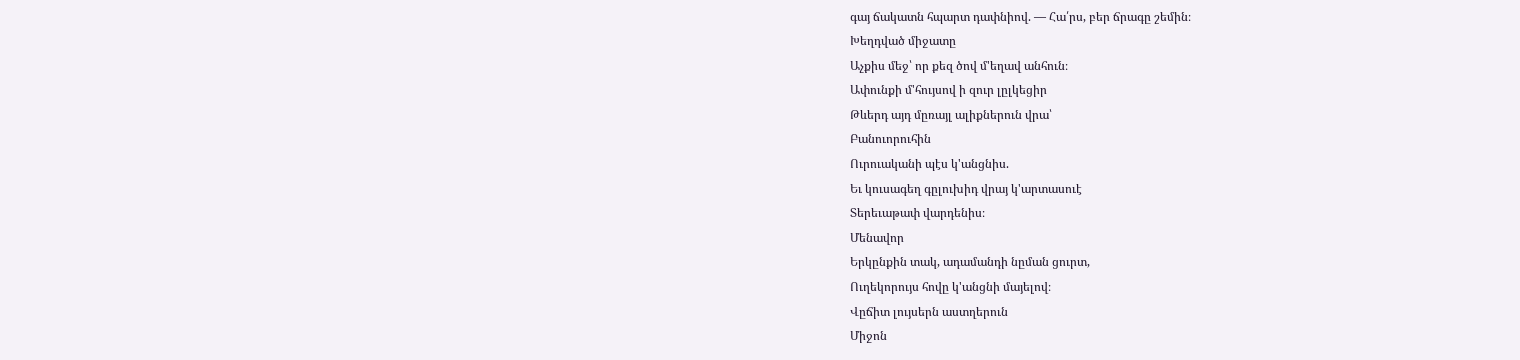գայ ճակատն հպարտ դափնիով. — Հա՛րս, բեր ճրագը շեմին։
Խեղդված միջատը
Աչքիս մեջ՝ որ քեզ ծով մ'եղավ անհուն։
Ափունքի մ'հույսով ի զուր լըլկեցիր
Թևերդ այդ մըռայլ ալիքներուն վրա՝
Բանուորուհին
Ուրուականի պէս կ'անցնիս.
Եւ կուսագեղ գըլուխիդ վրայ կ'արտասուէ
Տերեւաթափ վարդենիս։
Մենավոր
Երկընքին տակ, ադամանդի նըման ցուրտ,
Ուղեկորույս հովը կ'անցնի մայելով։
Վըճիտ լույսերն աստղերուն
Միջոն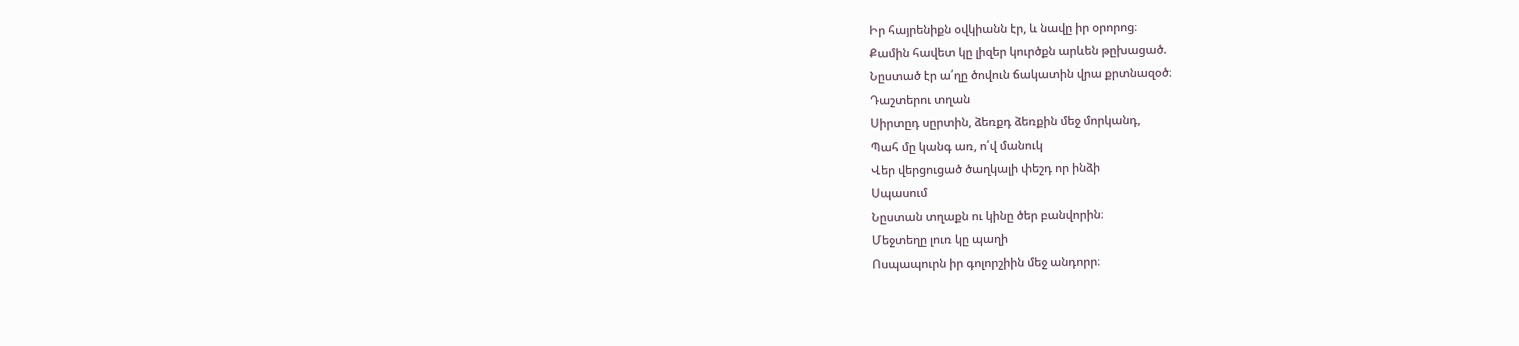Իր հայրենիքն օվկիանն էր, և նավը իր օրորոց։
Քամին հավետ կը լիզեր կուրծքն արևեն թըխացած.
Նըստած էր ա՛ղը ծովուն ճակատին վրա քրտնազօծ։
Դաշտերու տղան
Սիրտըդ սըրտին, ձեռքդ ձեռքին մեջ մորկանդ,
Պահ մը կանգ առ, ո՛վ մանուկ
Վեր վերցուցած ծաղկալի փեշդ որ ինձի
Սպասում
Նըստան տղաքն ու կինը ծեր բանվորին։
Մեջտեղը լուռ կը պաղի
Ոսպապուրն իր գոլորշիին մեջ անդորր։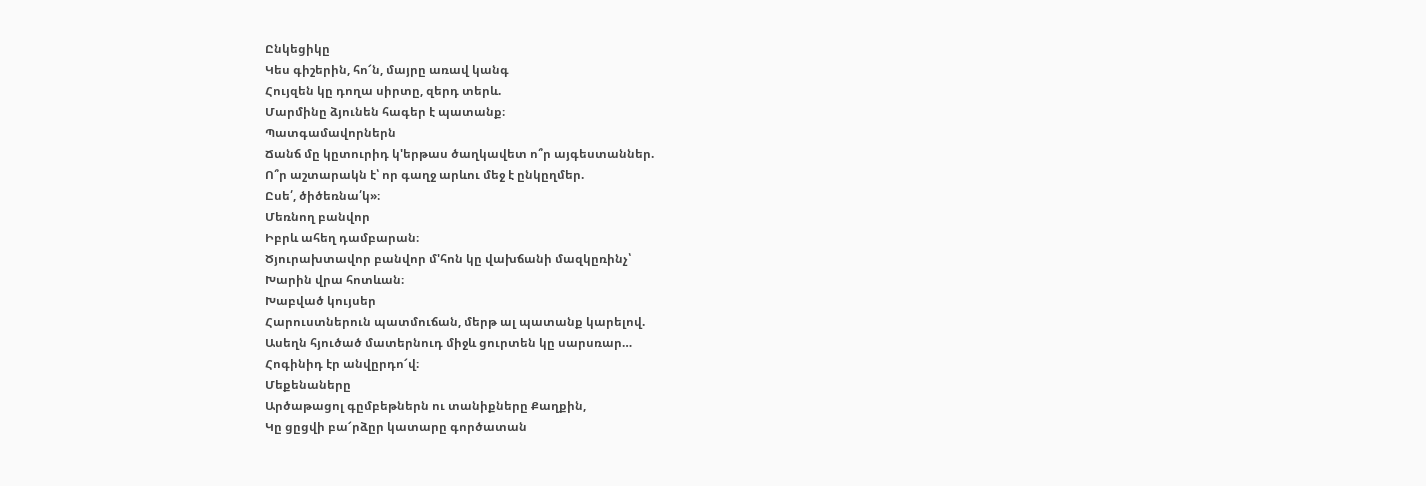Ընկեցիկը
Կես գիշերին, հո՜ն, մայրը առավ կանգ
Հույզեն կը դողա սիրտը, զերդ տերև.
Մարմինը ձյունեն հագեր է պատանք։
Պատգամավորներն
Ճանճ մը կըտուրիդ կ'երթաս ծաղկավետ ո՞ր այգեստաններ.
Ո՞ր աշտարակն է՝ որ գաղջ արևու մեջ է ընկըղմեր.
Ըսե՛, ծիծեռնա՛կ»։
Մեռնող բանվոր
Իբրև ահեղ դամբարան։
Ծյուրախտավոր բանվոր մ'հոն կը վախճանի մազկըռինչ՝
Խարին վրա հոտևան։
Խաբված կույսեր
Հարուստներուն պատմուճան, մերթ ալ պատանք կարելով.
Ասեղն հյուծած մատերնուդ միջև ցուրտեն կը սարսռար…
Հոգինիդ էր անվըրդո՜վ։
Մեքենաները
Արծաթացոլ գըմբեթներն ու տանիքները Քաղքին,
Կը ցըցվի բա՜րձըր կատարը գործատան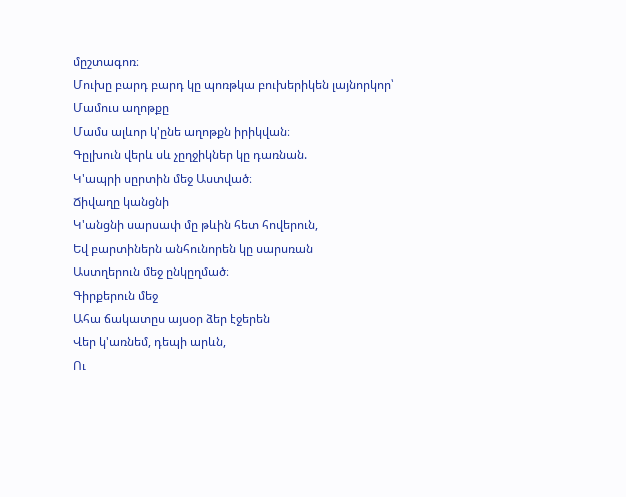մըշտագոռ։
Մուխը բարդ բարդ կը պոռթկա բուխերիկեն լայնորկոր՝
Մամուս աղոթքը
Մամս ալևոր կ'ընե աղոթքն իրիկվան։
Գըլխուն վերև սև չըղջիկներ կը դառնան.
Կ'ապրի սըրտին մեջ Աստված։
Ճիվաղը կանցնի
Կ'անցնի սարսափ մը թևին հետ հովերուն,
Եվ բարտիներն անհունորեն կը սարսռան
Աստղերուն մեջ ընկըղմած։
Գիրքերուն մեջ
Ահա ճակատըս այսօր ձեր էջերեն
Վեր կ'առնեմ, դեպի արևն,
Ու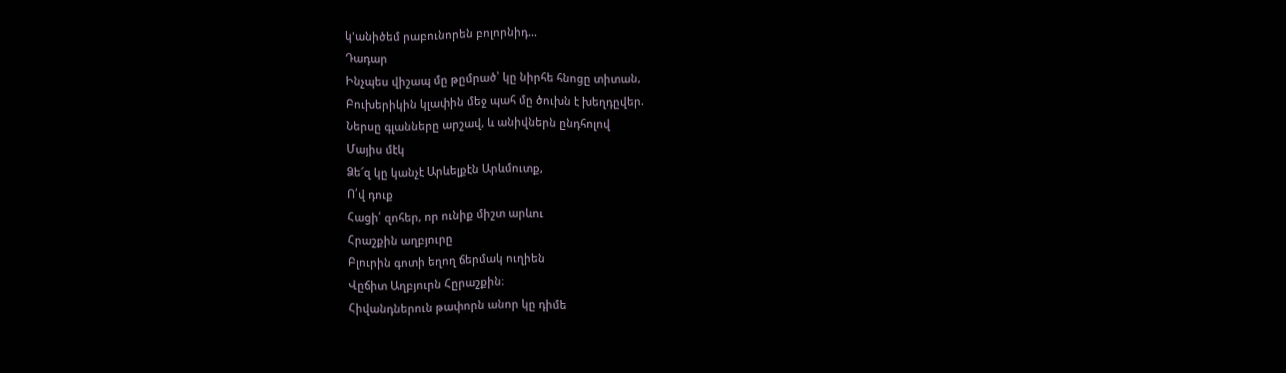կ'անիծեմ րաբունորեն բոլորնիդ…
Դադար
Ինչպես վիշապ մը թըմրած՝ կը նիրհե հնոցը տիտան,
Բուխերիկին կլափին մեջ պահ մը ծուխն է խեղդըվեր.
Ներսը գլանները արշավ, և անիվներն ընդհոլով
Մայիս մէկ
Ձե՜զ կը կանչէ Արևելքէն Արևմուտք,
Ո՛վ դուք
Հացի՛ զոհեր, որ ունիք միշտ արևու
Հրաշքին աղբյուրը
Բլուրին գոտի եղող ճերմակ ուղիեն
Վըճիտ Աղբյուրն Հըրաշքին։
Հիվանդներուն թափորն անոր կը դիմե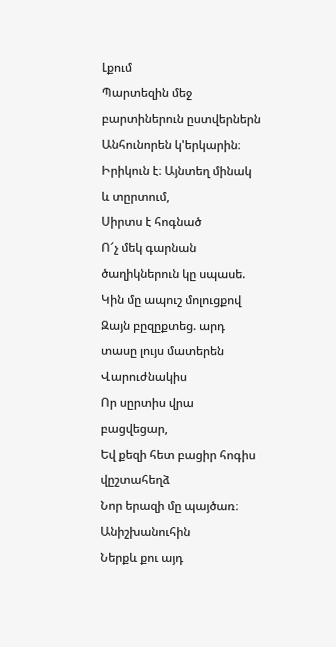Լքում
Պարտեզին մեջ բարտիներուն ըստվերներն
Անհունորեն կ'երկարին։
Իրիկուն է։ Այնտեղ մինակ և տըրտում,
Սիրտս է հոգնած
Ո՜չ մեկ գարնան ծաղիկներուն կը սպասե.
Կին մը ապուշ մոլուցքով
Զայն բըզըքտեց. արդ տասը լույս մատերեն
Վարուժնակիս
Որ սըրտիս վրա բացվեցար,
Եվ քեզի հետ բացիր հոգիս վըշտահեղձ
Նոր երազի մը պայծառ։
Անիշխանուհին
Ներքև քու այդ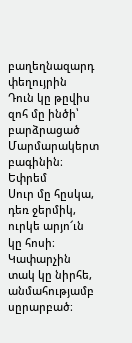բաղեղնազարդ փեղույրին
Դուն կը թըվիս զոհ մը ինծի՝ բարձրացած
Մարմարակերտ բագինին։
Եփրեմ
Սուր մը հըսկա, դեռ ջերմիկ, ուրկե արյո՜ւն կը հոսի։
Կափարչին տակ կը նիրհե, անմահությամբ սըրարբած։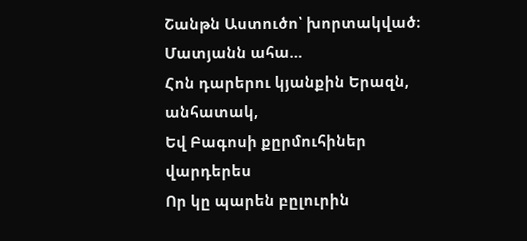Շանթն Աստուծո՝ խորտակված։
Մատյանն ահա…
Հոն դարերու կյանքին Երազն, անհատակ,
Եվ Բագոսի քըրմուհիներ վարդերես
Որ կը պարեն բըլուրին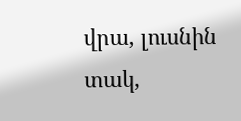վրա, լուսնին տակ,